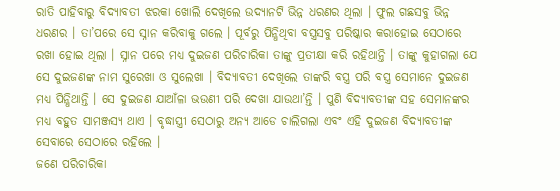ରାତି ପାହିବାରୁ ବିଦ୍ୟାବତୀ ଝରକା ଖୋଲି ଦେଖିଲେ ଉଦ୍ୟାନଟି ଭିନ୍ନ ଧରଣର ଥିଲା । ଫୁଲ ଗଛସବୁ ଭିନ୍ନ ଧରଣର । ତା’ପରେ ସେ ସ୍ନାନ କରିବାକୁ ଗଲେ । ପୂର୍ବରୁ ପିନ୍ଧିଥିବା ବସ୍ତ୍ରସବୁ ପରିଷ୍କାର କରାହୋଇ ସେଠାରେ ରଖା ହୋଇ ଥିଲା । ସ୍ନାନ ପରେ ମଧ୍ୟ ଦୁଇଜଣ ପରିଚାରିକା ତାଙ୍କୁ ପ୍ରତୀକ୍ଷା କରି ରହିଥାନ୍ତି । ତାଙ୍କୁ କୁହାଗଲା ଯେ ସେ ଦୁଇଜଣଙ୍କ ନାମ ସୁରେଖା ଓ ସୁଲେଖା । ବିଦ୍ୟାବତୀ ଦେଖିଲେ ତାଙ୍କରି ବସ୍ତ୍ର ପରି ବସ୍ତ୍ର ସେମାନେ ଦୁଇଜଣ ମଧ୍ୟ ପିନ୍ଧିଥାନ୍ତି । ସେ ଦୁଇଜଣ ଯାଆଁଳା ଭଉଣୀ ପରି ଦେଖା ଯାଉଥା’ନ୍ତି । ପୁଣି ବିଦ୍ୟାବତୀଙ୍କ ସହ ସେମାନଙ୍କର ମଧ୍ୟ ବହୁତ ସାମଞ୍ଜସ୍ୟ ଥାଏ । ବୃଦ୍ଧାସ୍ତ୍ରୀ ସେଠାରୁ ଅନ୍ୟ ଆଡେ ଚାଲିଗଲା ଏବଂ ଏହି ଦୁଇଜଣ ବିଦ୍ୟାବତୀଙ୍କ ସେବାରେ ସେଠାରେ ରହିଲେ ।
ଜଣେ ପରିଚାରିକା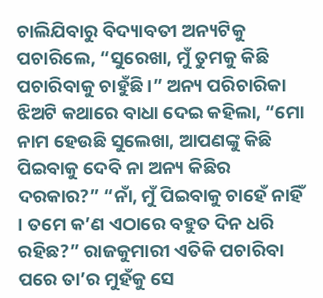ଚାଲିଯିବାରୁ ବିଦ୍ୟାବତୀ ଅନ୍ୟଟିକୁ ପଚାରିଲେ, “ସୁରେଖା, ମୁଁ ତୁମକୁ କିଛି ପଚାରିବାକୁ ଚାହୁଁଛି ।” ଅନ୍ୟ ପରିଚାରିକା ଝିଅଟି କଥାରେ ବାଧା ଦେଇ କହିଲା, “ମୋ ନାମ ହେଉଛି ସୁଲେଖା, ଆପଣଙ୍କୁ କିଛି ପିଇବାକୁ ଦେବି ନା ଅନ୍ୟ କିଛିର ଦରକାର?” “ନାଁ, ମୁଁ ପିଇବାକୁ ଚାହେଁ ନାହିଁ । ତମେ କ’ଣ ଏଠାରେ ବହୁତ ଦିନ ଧରି ରହିଛ?” ରାଜକୁମାରୀ ଏତିକି ପଚାରିବା ପରେ ତା’ର ମୁହଁକୁ ସେ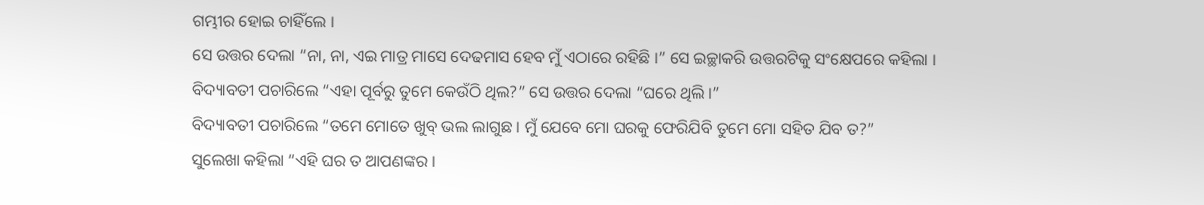ଗମ୍ଭୀର ହୋଇ ଚାହିଁଲେ ।
ସେ ଉତ୍ତର ଦେଲା “ନା, ନା, ଏଇ ମାତ୍ର ମାସେ ଦେଢମାସ ହେବ ମୁଁ ଏଠାରେ ରହିଛି ।” ସେ ଇଚ୍ଛାକରି ଉତ୍ତରଟିକୁ ସଂକ୍ଷେପରେ କହିଲା ।
ବିଦ୍ୟାବତୀ ପଚାରିଲେ “ଏହା ପୂର୍ବରୁ ତୁମେ କେଉଁଠି ଥିଲ?” ସେ ଉତ୍ତର ଦେଲା “ଘରେ ଥିଲି ।”
ବିଦ୍ୟାବତୀ ପଚାରିଲେ “ତମେ ମୋତେ ଖୁବ୍ ଭଲ ଲାଗୁଛ । ମୁଁ ଯେବେ ମୋ ଘରକୁ ଫେରିଯିବି ତୁମେ ମୋ ସହିତ ଯିବ ତ?”
ସୁଲେଖା କହିଲା “ଏହି ଘର ତ ଆପଣଙ୍କର ।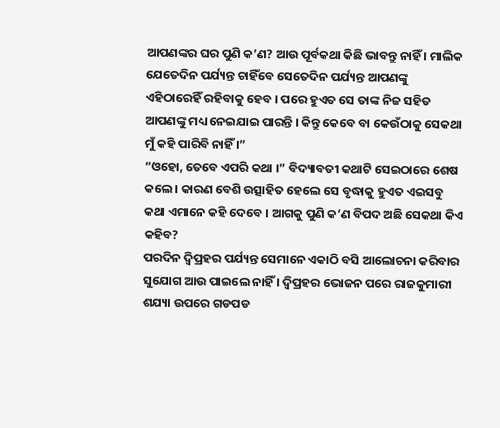ଆପଣଙ୍କର ଘର ପୁଣି କ’ଣ? ଆଉ ପୂର୍ବକଥା କିଛି ଭାବନ୍ତୁ ନାହିଁ । ମାଲିକ ଯେତେଦିନ ପର୍ଯ୍ୟନ୍ତ ଚାହିଁବେ ସେତେଦିନ ପର୍ଯ୍ୟନ୍ତ ଆପଣଙ୍କୁ ଏହିଠାରେହିଁ ରହିବାକୁ ହେବ । ପରେ ହୁଏତ ସେ ତାଙ୍କ ନିଜ ସହିତ ଆପଣଙ୍କୁ ମଧ୍ୟ ନେଇଯାଇ ପାରନ୍ତି । କିନ୍ତୁ କେବେ ବା କେଉଁଠାକୁ ସେକଥା ମୁଁ କହି ପାରିବି ନାହିଁ ।”
“ଓହୋ, ତେବେ ଏପରି କଥା ।” ବିଦ୍ୟାବତୀ କଥାଟି ସେଇଠାରେ ଶେଷ କଲେ । କାରଣ ବେଶି ଉତ୍ସାହିତ ହେଲେ ସେ ବୃଦ୍ଧାକୁ ହୁଏତ ଏଇସବୁ କଥା ଏମାନେ କହି ଦେବେ । ଆଗକୁ ପୁଣି କ’ଣ ବିପଦ ଅଛି ସେକଥା କିଏ କହିବ?
ପରଦିନ ଦ୍ୱିପ୍ରହର ପର୍ଯ୍ୟନ୍ତ ସେମାନେ ଏକାଠି ବସି ଆଲୋଚନା କରିବାର ସୁଯୋଗ ଆଉ ପାଇଲେ ନାହିଁ । ଦ୍ୱିପ୍ରହର ଭୋଜନ ପରେ ରାଜକୁମାରୀ ଶଯ୍ୟା ଉପରେ ଗଡପଡ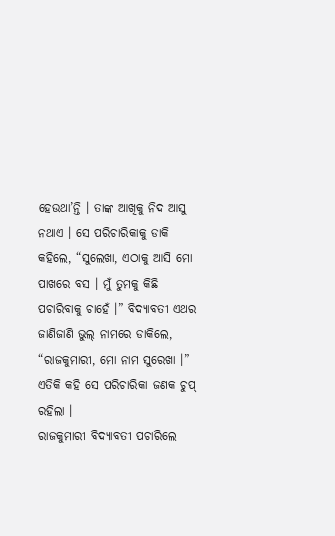ହେଉଥା’ନ୍ତି । ତାଙ୍କ ଆଖିକୁ ନିଦ ଆସୁ ନଥାଏ । ସେ ପରିଚାରିକାକୁ ଡାକି କହିଲେ, “ସୁଲେଖା, ଏଠାକୁ ଆସି ମୋ ପାଖରେ ବସ । ମୁଁ ତୁମକୁ କିଛି ପଚାରିବାକୁ ଚାହେଁ ।” ବିଦ୍ୟାବତୀ ଏଥର ଜାଣିଜାଣି ଭୁଲ୍ ନାମରେ ଡାକିଲେ, “ରାଜକୁମାରୀ, ମୋ ନାମ ସୁରେଖା ।” ଏତିକି କହି ସେ ପରିଚାରିକା ଜଣକ ଚୁପ୍ ରହିଲା ।
ରାଜକୁମାରୀ ବିଦ୍ୟାବତୀ ପଚାରିଲେ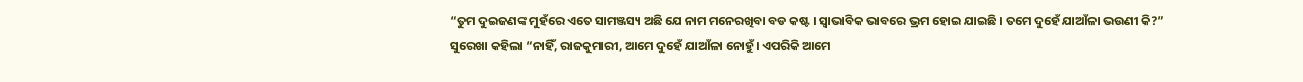“ତୁମ ଦୁଇଜଣଙ୍କ ମୁହଁରେ ଏତେ ସାମଞ୍ଜସ୍ୟ ଅଛି ଯେ ନାମ ମନେରଖିବା ବଡ କଷ୍ଟ । ସ୍ୱାଭାବିକ ଭାବରେ ଭ୍ରମ ହୋଇ ଯାଇଛି । ତମେ ଦୁହେଁ ଯାଆଁଳା ଭଉଣୀ କି?”
ସୁରେଖା କହିଲା “ନାହିଁ, ରାଜକୁମାରୀ, ଆମେ ଦୁହେଁ ଯାଆଁଳା ନୋହୁଁ । ଏପରିକି ଆମେ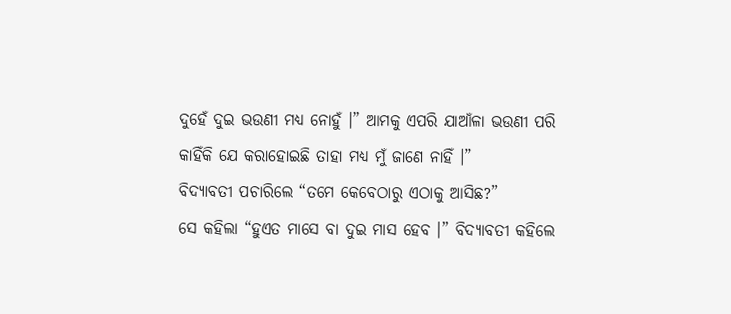ଦୁହେଁ ଦୁଇ ଭଉଣୀ ମଧ୍ୟ ନୋହୁଁ ।” ଆମକୁ ଏପରି ଯାଆଁଳା ଭଉଣୀ ପରି କାହିଁକି ଯେ କରାହୋଇଛି ତାହା ମଧ୍ୟ ମୁଁ ଜାଣେ ନାହିଁ ।”
ବିଦ୍ୟାବତୀ ପଚାରିଲେ “ତମେ କେବେଠାରୁ ଏଠାକୁ ଆସିଛ?”
ସେ କହିଲା “ହୁଏତ ମାସେ ବା ଦୁଇ ମାସ ହେବ ।” ବିଦ୍ୟାବତୀ କହିଲେ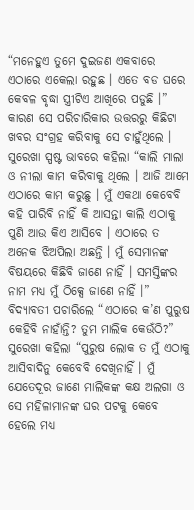“ମନେହୁଏ ତୁମେ ଦୁଇଜଣ ଏକବାରେ ଏଠାରେ ଏକେଲା ରହୁଛ । ଏତେ ବଡ ଘରେ କେବଳ ବୃଦ୍ଧା ସ୍ତ୍ରୀଟିଏ ଆଖିରେ ପଡୁଛି ।” କାରଣ ସେ ପରିଚାରିକାର ଉତ୍ତରରୁ କିଛିଟା ଖବର ସଂଗ୍ରହ କରିବାକୁ ସେ ଚାହୁଁଥିଲେ ।
ସୁରେଖା ସ୍ପଷ୍ଟ ଭାବରେ କହିଲା “କାଲି ମାଲା ଓ ନୀଲା କାମ କରିବାକୁ ଥିଲେ । ଆଜି ଆମେ ଏଠାରେ କାମ କରୁଛୁ । ମୁଁ ଏକଥା କେବେବି କହି ପାରିବି ନାହିଁ କି ଆସନ୍ତା କାଲି ଏଠାକୁ ପୁଣି ଆଉ କିଏ ଆସିବେ । ଏଠାରେ ତ ଅନେକ ଝିଅପିଲା ଅଛନ୍ତି । ମୁଁ ସେମାନଙ୍କ ବିଷୟରେ କିଛିବି ଜାଣେ ନାହିଁ । ସମସ୍ତିଙ୍କର ନାମ ମଧ୍ୟ ମୁଁ ଠିକ୍ସେ ଜାଣେ ନାହିଁ ।”
ବିଦ୍ୟାବତୀ ପଚାରିଲେ “ଏଠାରେ କ’ଣ ପୁରୁଷ କେହିବି ନାହାଁନ୍ତି? ତୁମ ମାଲିକ କେଉଁଠି?”
ସୁରେଖା କହିଲା “ପୁରୁଷ ଲୋକ ତ ମୁଁ ଏଠାକୁ ଆସିବାଦିନୁ କେବେବି ଦେଖିନାହିଁ । ମୁଁ ଯେତେଦୂର ଜାଣେ ମାଲିକଙ୍କ କକ୍ଷ ଅଲଗା ଓ ସେ ମହିଳାମାନଙ୍କ ଘର ପଟକୁ କେବେ ହେଲେ ମଧ୍ୟ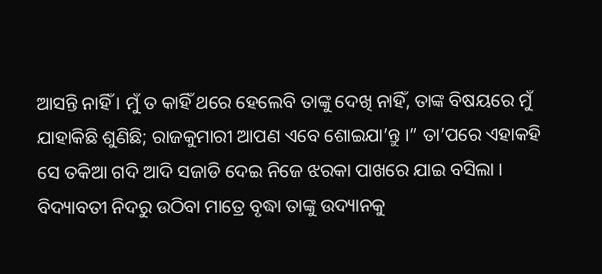ଆସନ୍ତି ନାହିଁ । ମୁଁ ତ କାହିଁ ଥରେ ହେଲେବି ତାଙ୍କୁ ଦେଖି ନାହିଁ, ତାଙ୍କ ବିଷୟରେ ମୁଁ ଯାହାକିଛି ଶୁଣିଛି; ରାଜକୁମାରୀ ଆପଣ ଏବେ ଶୋଇଯା’ନ୍ତୁ ।” ତା’ପରେ ଏହାକହି ସେ ତକିଆ ଗଦି ଆଦି ସଜାଡି ଦେଇ ନିଜେ ଝରକା ପାଖରେ ଯାଇ ବସିଲା ।
ବିଦ୍ୟାବତୀ ନିଦରୁ ଉଠିବା ମାତ୍ରେ ବୃଦ୍ଧା ତାଙ୍କୁ ଉଦ୍ୟାନକୁ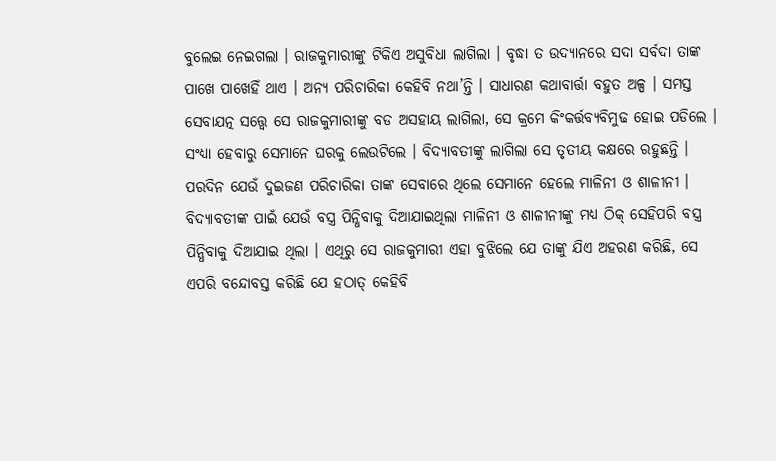ବୁଲେଇ ନେଇଗଲା । ରାଜକୁମାରୀଙ୍କୁ ଟିକିଏ ଅସୁବିଧା ଲାଗିଲା । ବୃଦ୍ଧା ତ ଉଦ୍ୟାନରେ ସଦା ସର୍ବଦା ତାଙ୍କ ପାଖେ ପାଖେହିଁ ଥାଏ । ଅନ୍ୟ ପରିଚାରିକା କେହିବି ନଥା’ନ୍ତି । ସାଧାରଣ କଥାବାର୍ତ୍ତା ବହୁତ ଅଳ୍ପ । ସମସ୍ତ ସେବାଯତ୍ନ ସତ୍ତ୍ୱେ ସେ ରାଜକୁମାରୀଙ୍କୁ ବଡ ଅସହାୟ ଲାଗିଲା, ସେ କ୍ରମେ କିଂକର୍ତ୍ତବ୍ୟବିମୁଢ ହୋଇ ପଡିଲେ ।
ସଂଧ୍ୟା ହେବାରୁ ସେମାନେ ଘରକୁ ଲେଉଟିଲେ । ବିଦ୍ୟାବତୀଙ୍କୁ ଲାଗିଲା ସେ ତୃତୀୟ କକ୍ଷରେ ରହୁଛନ୍ତି । ପରଦିନ ଯେଉଁ ଦୁଇଜଣ ପରିଚାରିକା ତାଙ୍କ ସେବାରେ ଥିଲେ ସେମାନେ ହେଲେ ମାଳିନୀ ଓ ଶାଳୀନୀ । ବିଦ୍ୟାବତୀଙ୍କ ପାଇଁ ଯେଉଁ ବସ୍ତ୍ର ପିନ୍ଧିବାକୁ ଦିଆଯାଇଥିଲା ମାଳିନୀ ଓ ଶାଳୀନୀଙ୍କୁ ମଧ୍ୟ ଠିକ୍ ସେହିପରି ବସ୍ତ୍ର ପିନ୍ଧିବାକୁ ଦିଆଯାଇ ଥିଲା । ଏଥିରୁ ସେ ରାଜକୁମାରୀ ଏହା ବୁଝିଲେ ଯେ ତାଙ୍କୁ ଯିଏ ଅହରଣ କରିଛି, ସେ ଏପରି ବନ୍ଦୋବସ୍ତ କରିଛି ଯେ ହଠାତ୍ କେହିବି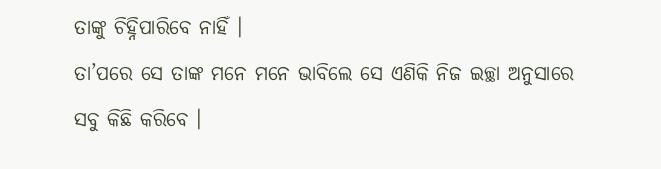ତାଙ୍କୁ ଚିହ୍ନିପାରିବେ ନାହିଁ ।
ତା’ପରେ ସେ ତାଙ୍କ ମନେ ମନେ ଭାବିଲେ ସେ ଏଣିକି ନିଜ ଇଚ୍ଛା ଅନୁସାରେ ସବୁ କିଛି କରିବେ ।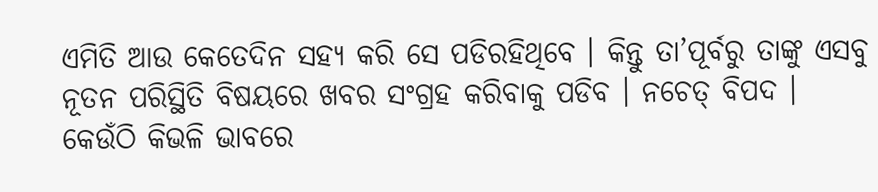ଏମିତି ଆଉ କେତେଦିନ ସହ୍ୟ କରି ସେ ପଡିରହିଥିବେ । କିନ୍ତୁ ତା’ପୂର୍ବରୁ ତାଙ୍କୁ ଏସବୁ ନୂତନ ପରିସ୍ଥିତି ବିଷୟରେ ଖବର ସଂଗ୍ରହ କରିବାକୁ ପଡିବ । ନଚେତ୍ ବିପଦ । କେଉଁଠି କିଭଳି ଭାବରେ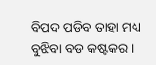ବିପଦ ପଡିବ ତାହା ମଧ୍ୟ ବୁଝିବା ବଡ କଷ୍ଟକର ।